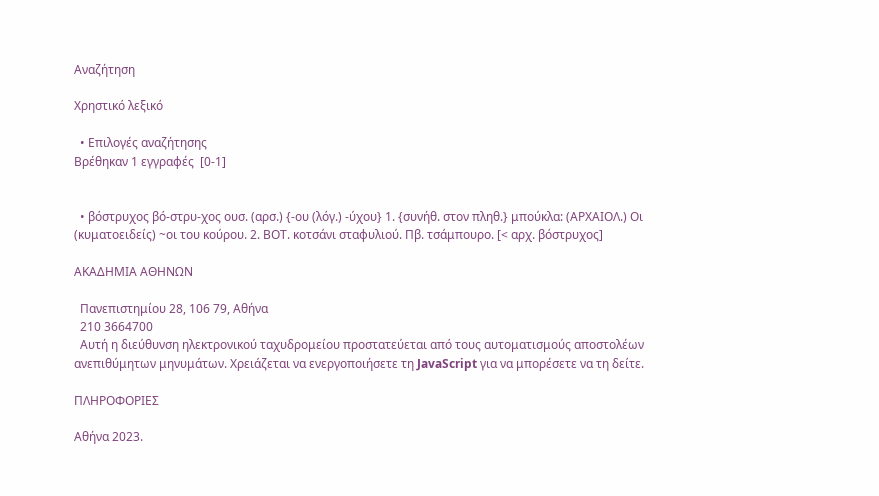Αναζήτηση

Χρηστικό λεξικό

  • Επιλογές αναζήτησης
Βρέθηκαν 1 εγγραφές  [0-1]


  • βόστρυχος βό-στρυ-χος ουσ. (αρσ.) {-ου (λόγ.) -ύχου} 1. {συνήθ. στον πληθ.} μπούκλα: (ΑΡΧΑΙΟΛ.) Οι (κυματοειδείς) ~οι του κούρου. 2. ΒΟΤ. κοτσάνι σταφυλιού. Πβ. τσάμπουρο. [< αρχ. βόστρυχος]

ΑΚΑΔΗΜΙΑ ΑΘΗΝΩΝ

  Πανεπιστημίου 28, 106 79, Αθήνα
  210 3664700
  Αυτή η διεύθυνση ηλεκτρονικού ταχυδρομείου προστατεύεται από τους αυτοματισμούς αποστολέων ανεπιθύμητων μηνυμάτων. Χρειάζεται να ενεργοποιήσετε τη JavaScript για να μπορέσετε να τη δείτε.

ΠΛΗΡΟΦΟΡΙΕΣ

Αθήνα 2023.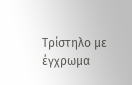Τρίστηλο με έγχρωμα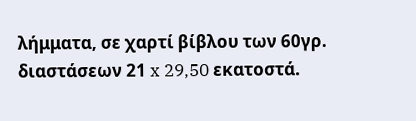λήμματα, σε χαρτί βίβλου των 60γρ. διαστάσεων 21 x 29,50 εκατοστά.